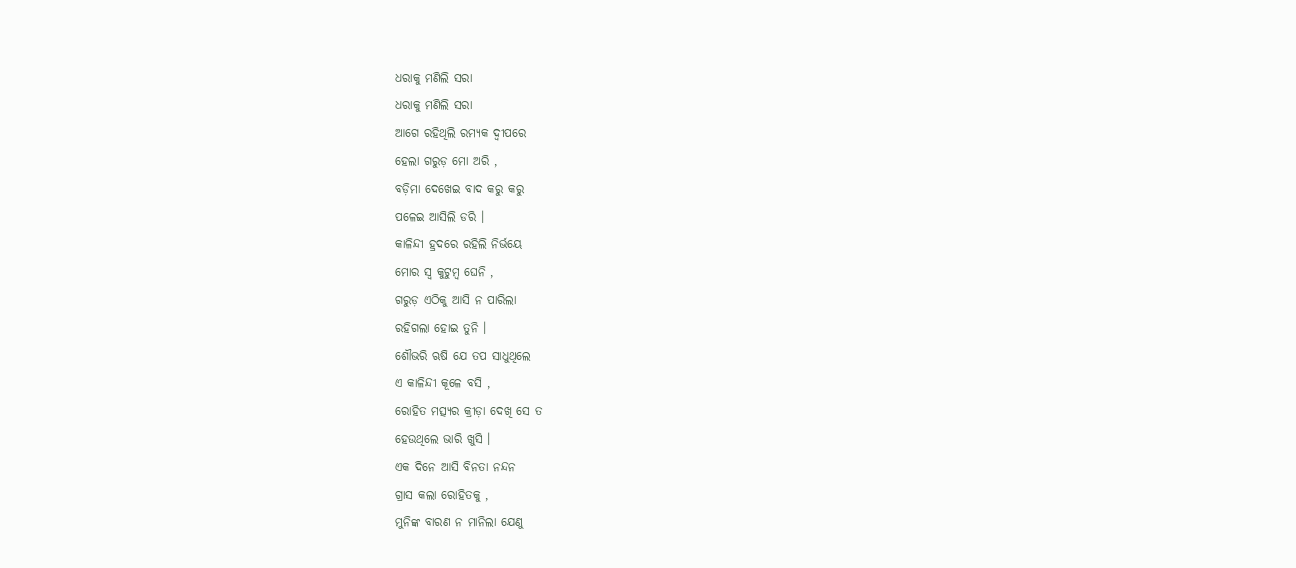ଧରାକୁ ମଣିଲି ସରା
ଧରାକୁ ମଣିଲି ସରା
ଆଗେ ରହିଥିଲି ରମ୍ୟକ ଦ୍ଵୀପରେ
ହେଲା ଗରୁଡ଼ ମୋ ଅରି ,
ବଡ଼ିମା ଦେଖେଇ ବାଦ କରୁ କରୁ
ପଳେଇ ଆସିଲି ଡରି ।
କାଳିନ୍ଦୀ ହ୍ରଦରେ ରହିଲି ନିର୍ଭୟେ
ମୋର ସ୍ବ କୁଟୁମ୍ବ ଘେନି ,
ଗରୁଡ଼ ଏଠିକୁ ଆସି ନ ପାରିଲା
ରହିଗଲା ହୋଇ ତୁନି ।
ଶୌଭରି ଋଷି ଯେ ତପ ସାଧୁଥିଲେ
ଏ କାଳିନ୍ଦୀ କୂଳେ ବସି ,
ରୋହିତ ମତ୍ସ୍ୟର କ୍ରୀଡ଼ା ଦେଖି ସେ ତ
ହେଉଥିଲେ ଭାରି ଖୁସି ।
ଏକ ଦିନେ ଆସି ବିନତା ନନ୍ଦନ
ଗ୍ରାସ କଲା ରୋହିତକୁ ,
ମୁନିଙ୍କ ବାରଣ ନ ମାନିଲା ଯେଣୁ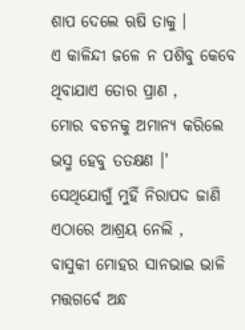ଶାପ ଦେଲେ ଋଷି ତାକୁ ।
ଏ କାଳିନ୍ଦୀ ଜଳେ ନ ପଶିବୁ କେବେ
ଥିବାଯାଏ ତୋର ପ୍ରାଣ ,
ମୋର ବଚନକୁ ଅମାନ୍ୟ କରିଲେ
ଭସ୍ମ ହେବୁ ତତକ୍ଷଣ ।'
ସେଥିଯୋଗୁଁ ମୁହିଁ ନିରାପଦ ଜାଣି
ଏଠାରେ ଆଶ୍ରୟ ନେଲି ,
ବାସୁକୀ ମୋହର ସାନଭାଇ ଭାଳି
ମତ୍ତଗର୍ବେ ଅନ୍ଧ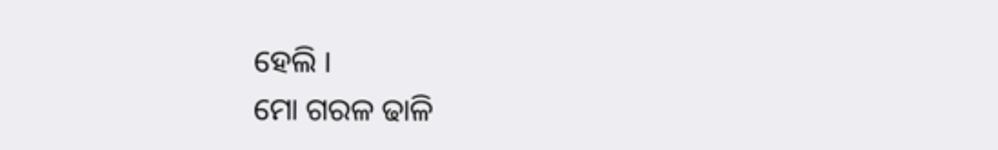ହେଲି ।
ମୋ ଗରଳ ଢାଳି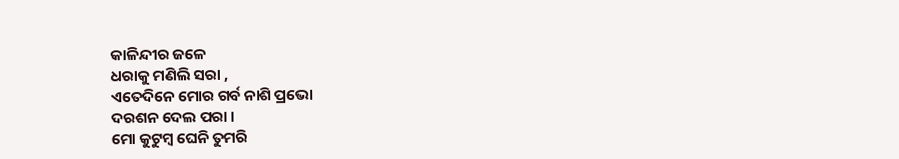କାଳିନ୍ଦୀର ଜଳେ
ଧରାକୁ ମଣିଲି ସରା ,
ଏତେଦିନେ ମୋର ଗର୍ବ ନାଶି ପ୍ରଭୋ
ଦରଶନ ଦେଲ ପରା ।
ମୋ କୁଟୁମ୍ବ ଘେନି ତୁମରି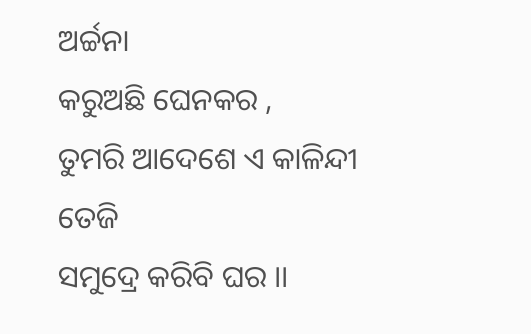ଅର୍ଚ୍ଚନା
କରୁଅଛି ଘେନକର ,
ତୁମରି ଆଦେଶେ ଏ କାଳିନ୍ଦୀ ତେଜି
ସମୁଦ୍ରେ କରିବି ଘର ।।